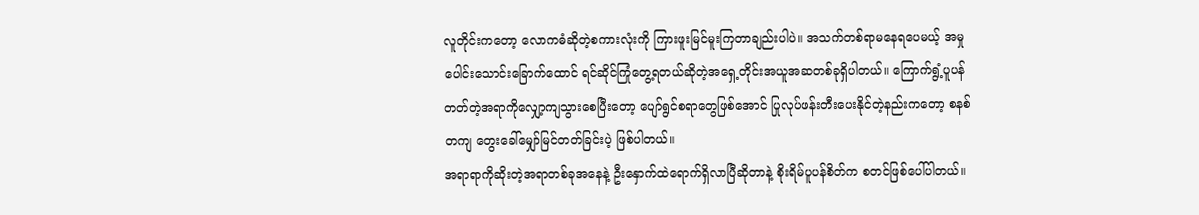လူတိုင်းကတော့ လောကဓံဆိုတဲ့စကားလုံးကို ကြားဖူးမြင်မူးကြတာချည်းပါပဲ။ အသက်တစ်ရာမနေရပေမယ့် အမှုပေါင်းသောင်းခြောက်ထောင် ရင်ဆိုင်ကြုံတွေ့ရတယ်ဆိုတဲ့အရှေ့တိုင်းအယူအဆတစ်ခုရှိပါတယ်။ ကြောက်ရွံ့ပူပန်တတ်တဲ့အရာကိုလျှော့ကျသွားစေပြီးတော့ ပျော်ရွင်စရာတွေဖြစ်အောင် ပြုလုပ်ဖန်းတီးပေးနိုင်တဲ့နည်းကတော့ စနစ်တကျ တွေးခေါ်မျှော်မြင်တတ်ခြင်းပဲ့ ဖြစ်ပါတယ်။
အရာရာကိုဆိုးတဲ့အရာတစ်ခုအနေနဲ့ ဦးနှောက်ထဲရောက်ရှိလာပြီဆိုတာနဲ့ စိုးရိမ်ပူပန်စိတ်က စတင်ဖြစ်ပေါ်ပါတယ်။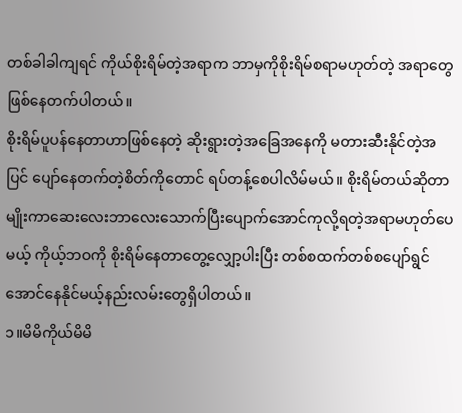တစ်ခါခါကျရင် ကိုယ်စိုးရိမ်တဲ့အရာက ဘာမှကိုစိုးရိမ်စရာမဟုတ်တဲ့ အရာတွေဖြစ်နေတက်ပါတယ်။
စိုးရိမ်ပူပန်နေတာဟာဖြစ်နေတဲ့ ဆိုးရွားတဲ့အခြေအနေကို မတားဆီးနိုင်တဲ့အပြင် ပျော်နေတက်တဲ့စိတ်ကိုတောင် ရပ်တန့်စေပါလိမ်မယ်။ စိုးရိမ်တယ်ဆိုတာမျိုးကာဆေးလေးဘာလေးသောက်ပြီးပျောက်အောင်ကုလို့ရတဲ့အရာမဟုတ်ပေမယ့် ကိုယ့်ဘဝကို စိုးရိမ်နေတာတွေ့လျှော့ပါးပြီး တစ်စထက်တစ်စပျော်ရွင်အောင်နေနိုင်မယ့်နည်းလမ်းတွေရှိပါတယ်။
၁။မိမိကိုယ်မိမိ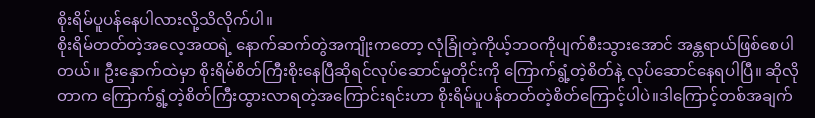စိုးရိမ်ပူပန်နေပါလားလို့သိလိုက်ပါ။
စိုးရိမ်တတ်တဲ့အလေ့အထရဲ့ နောက်ဆက်တွဲအကျိုးကတော့ လုံခြုံတဲ့ကိုယ့်ဘဝကိုပျက်စီးသွားအောင် အန္တရာယ်ဖြစ်စေပါတယ်။ ဦးနှောက်ထဲမှာ စိုးရိမ်စိတ်ကြီးစိုးနေပြီဆိုရင်လုပ်ဆောင်မှုတိုင်းကို ကြောက်ရွံ့တဲ့စိတ်နဲ့ လုပ်ဆောင်နေရပါပြီ။ ဆိုလိုတာက ကြောက်ရွံ့တဲ့စိတ်ကြီးထွားလာရတဲ့အကြောင်းရင်းဟာ စိုးရိမ်ပူပန်တတ်တဲ့စိတ်ကြောင့်ပါပဲ။ဒါကြောင့်တစ်အချက်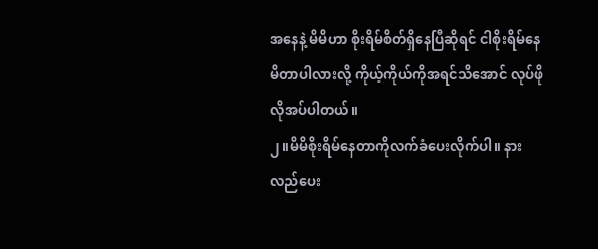အနေနဲ့ မိမိဟာ စိုးရိမ်စိတ်ရှိနေပြီဆိုရင် ငါစိုးရိမ်နေမိတာပါလားလို့ ကိုယ့်ကိုယ်ကိုအရင်သိအောင် လုပ်ဖိုလိုအပ်ပါတယ်။
၂။မိမိစိုးရိမ်နေတာကိုလက်ခံပေးလိုက်ပါ။ နားလည်ပေး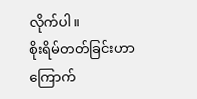လိုက်ပါ။
စိုးရိမ်တတ်ခြင်းဟာ ကြောက်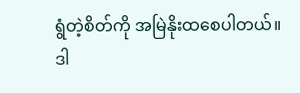ရွံတဲ့စိတ်ကို အမြဲနိုးထစေပါတယ်။ ဒါ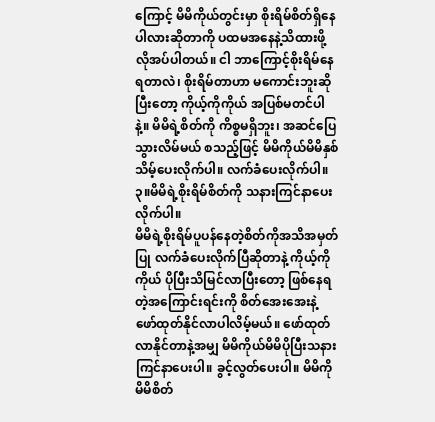ကြောင့် မိမိကိုယ်တွင်းမှာ စိုးရိမ်စိတ်ရှိနေပါလားဆိုတာကို ပထမအနေနဲ့သိထားဖို့ လိုအပ်ပါတယ်။ ငါ ဘာကြောင့်စိုးရိမ်နေရတာလဲ၊ စိုးရိမ်တာဟာ မကောင်းဘူးဆိုပြီးတော့ ကိုယ့်ကိုကိုယ် အပြစ်မတင်ပါနဲ့။ မိမိရဲ့စိတ်ကို ကိစ္စမရှိဘူး၊ အဆင်ပြေသွားလိမ်မယ် စသည့်ဖြင့် မိမိကိုယ်မိမိနှစ်သိမ့်ပေးလိုက်ပါ။ လက်ခံပေးလိုက်ပါ။
၃။မိမိရဲ့စိုးရိမ်စိတ်ကို သနားကြင်နာပေးလိုက်ပါ။
မိမိရဲ့စိုးရိမ်ပူပန်နေတဲ့စိတ်ကိုအသိအမှတ်ပြု လက်ခံပေးလိုက်ပြီဆိုတာနဲ့ ကိုယ့်ကိုကိုယ် ပိုပြီးသိမြင်လာပြီးတော့ ဖြစ်နေရတဲ့အကြောင်းရင်းကို စိတ်အေးအေးနဲ့ ဖော်ထုတ်နိုင်လာပါလိမ့်မယ်။ ဖော်ထုတ်လာနိုင်တာနဲ့အမျှ မိမိကိုယ်မိမိပိုပြီးသနားကြင်နာပေးပါ။ ခွင့်လွတ်ပေးပါ။ မိမိကိုမိမိစိတ်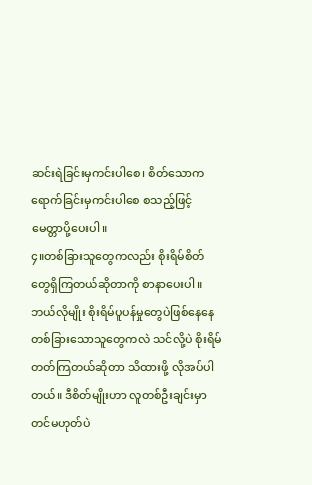ဆင်းရဲခြင်းမှကင်းပါစေ၊ စိတ်သောကရောက်ခြင်းမှကင်းပါစေ စသည့်ဖြင့် မေတ္တာပို့ပေးပါ။
၄။တစ်ခြားသူတွေကလည်း စိုးရိမ်စိတ်တွေရှိကြတယ်ဆိုတာကို စာနာပေးပါ။
ဘယ်လိုမျိုး စိုးရိမ်ပူပန်မှုတွေပဲဖြစ်နေနေ တစ်ခြားသောသူတွေကလဲ သင်လို့ပဲ စိုးရိမ်တတ်ကြတယ်ဆိုတာ သိထားဖို့ လိုအပ်ပါတယ်။ ဒီစိတ်မျိုးဟာ လူတစ်ဦးချင်းမှာတင်မဟုတ်ပဲ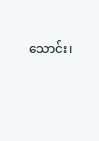သောင်း၊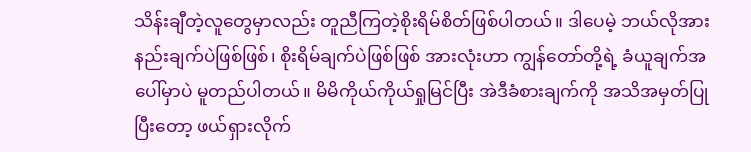သိန်းချီတဲ့လူတွေမှာလည်း တူညီကြတဲ့စိုးရိမ်စိတ်ဖြစ်ပါတယ်။ ဒါပေမဲ့ ဘယ်လိုအားနည်းချက်ပဲဖြစ်ဖြစ်၊ စိုးရိမ်ချက်ပဲဖြစ်ဖြစ် အားလုံးဟာ ကျွန်တော်တို့ရဲ့ ခံယူချက်အပေါ်မှာပဲ မူတည်ပါတယ်။ မိမိကိုယ်ကိုယ်ရှုမြင်ပြီး အဲဒီခံစားချက်ကို အသိအမှတ်ပြုပြီးတော့ ဖယ်ရှားလိုက်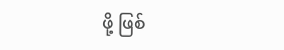ဖို့ ဖြစ်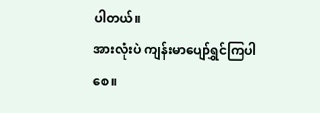ပါတယ်။
အားလုံးပဲ ကျန်းမာပျော်ရွှင်ကြပါစေ။